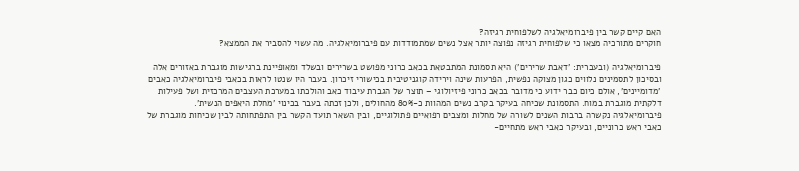האם קיים קשר בין פיברומיאלגיה לשלפוחית רגיזה?
חוקרים מתורכיה מצאו כי שלפוחית רגיזה נפוצה יותר אצל נשים שמתמודדות עם פיברומיאלגיה. מה עשוי להסביר את הממצא?

פיברומיאלגיה (ובעברית: 'דאבת שרירים') היא תסמונת המתבטאת בכאב כרוני מפושט בשרירים ובשלד ומאופיינת ברגישות מוגברת באזורים אלה ובסיכון לתסמינים נלווים כגון מצוקה נפשית, הפרעות שינה וירידה קוגניטיבית בכישורי זיכרון. בעבר היו שנטו לראות בכאבי פיברומיאלגיה כאבים 'מדומיינים', אולם כיום כבר ידוע כי מדובר בכאב כרוני פיזיולוגי – תוצר של הגברת עיבוד כאב והולכתו במערכת העצבים המרכזית ושל פעילות דלקתית מוגברת במוח. התסמונת שכיחה בעיקר בקרב נשים המהוות כ-80% מהחולים, ולכן זכתה בעבר בכינוי 'מחלת היאפים הנשית'.
פיברומיאלגיה נקשרה ברבות השנים לשורה של מחלות ומצבים רפואיים פתולוגיים, ובין השאר תועד הקשר בין התפתחותה לבין שכיחות מוגברת של כאבי ראש כרוניים, ובעיקר כאבי ראש מתחיים-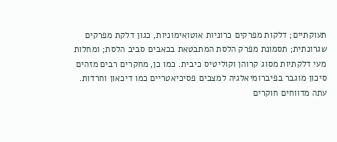תעוקתיים; דלקות מפרקים כרוניות אוטואימוניות, כגון דלקת מפרקים שגרונתית; תסמונת מפרק הלסת המתבטאת בכאבים סביב הלסת; ומחלות מעי דלקתיות מסוג קרוהן וקוליטיס כיבית. כמו כן, מחקרים רבים מזהים סיכון מוגבר בפיברומיאלגיה למצבים פסיכיאטריים כמו דיכאון וחרדות.
עתה מדווחים חוקרים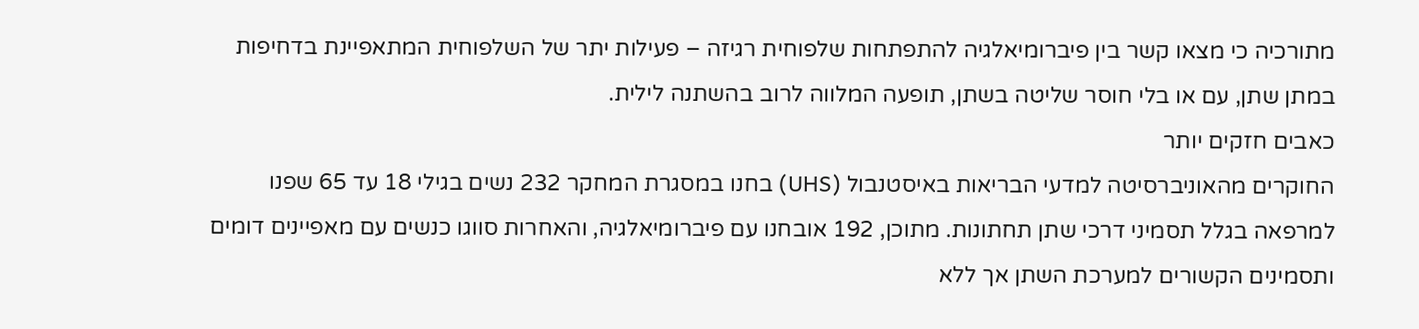מתורכיה כי מצאו קשר בין פיברומיאלגיה להתפתחות שלפוחית רגיזה – פעילות יתר של השלפוחית המתאפיינת בדחיפות במתן שתן, עם או בלי חוסר שליטה בשתן, תופעה המלווה לרוב בהשתנה לילית.
כאבים חזקים יותר
החוקרים מהאוניברסיטה למדעי הבריאות באיסטנבול (UHS) בחנו במסגרת המחקר 232 נשים בגילי 18 עד 65 שפנו למרפאה בגלל תסמיני דרכי שתן תחתונות. מתוכן, 192 אובחנו עם פיברומיאלגיה, והאחרות סווגו כנשים עם מאפיינים דומים ותסמינים הקשורים למערכת השתן אך ללא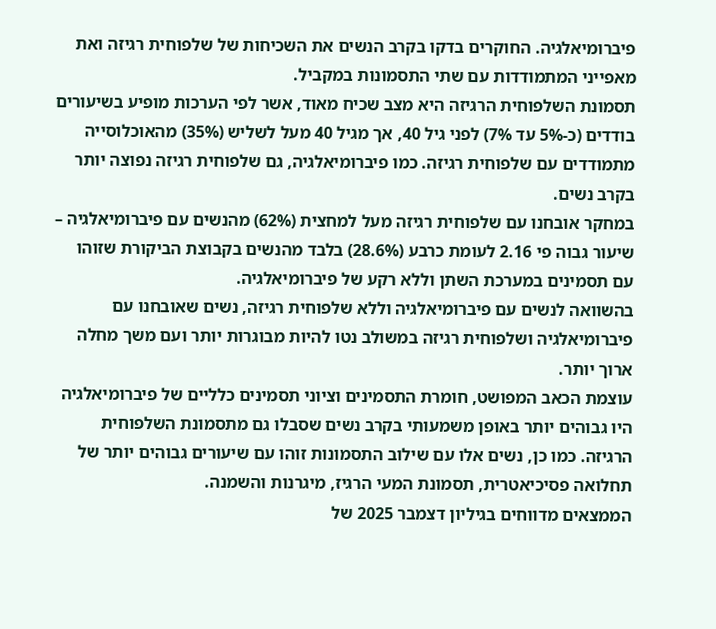פיברומיאלגיה. החוקרים בדקו בקרב הנשים את השכיחות של שלפוחית רגיזה ואת מאפייני המתמודדות עם שתי התסמונות במקביל.
תסמונת השלפוחית הרגיזה היא מצב שכיח מאוד, אשר לפי הערכות מופיע בשיעורים בודדים (כ-5% עד 7%) לפני גיל 40, אך מגיל 40 מעל לשליש (35%) מהאוכלוסייה מתמודדים עם שלפוחית רגיזה. כמו פיברומיאלגיה, גם שלפוחית רגיזה נפוצה יותר בקרב נשים.
במחקר אובחנו עם שלפוחית רגיזה מעל למחצית (62%) מהנשים עם פיברומיאלגיה – שיעור גבוה פי 2.16 לעומת כרבע (28.6%) בלבד מהנשים בקבוצת הביקורת שזוהו עם תסמינים במערכת השתן וללא רקע של פיברומיאלגיה.
בהשוואה לנשים עם פיברומיאלגיה וללא שלפוחית רגיזה, נשים שאובחנו עם פיברומיאלגיה ושלפוחית רגיזה במשולב נטו להיות מבוגרות יותר ועם משך מחלה ארוך יותר.
עוצמת הכאב המפושט, חומרת התסמינים וציוני תסמינים כלליים של פיברומיאלגיה היו גבוהים יותר באופן משמעותי בקרב נשים שסבלו גם מתסמונת השלפוחית הרגיזה. כמו כן, נשים אלו עם שילוב התסמונות זוהו עם שיעורים גבוהים יותר של תחלואה פסיכיאטרית, תסמונת המעי הרגיז, מיגרנות והשמנה.
הממצאים מדווחים בגיליון דצמבר 2025 של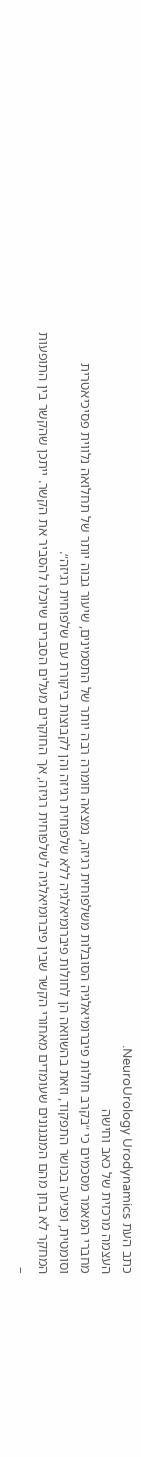כתב העת NeuroUrology Urodynamics.
העצמה מרכזית של כאב וחישה
מחברי המאמר מסכמים כי ״בקרב חולות פיברומיאלגיה הסובלות משלפוחית רגיזה, נמצאה חומרה רבה יותר של התסמינים, שיעור גבוה יותר של תחלואה נלווית פסיכיאטרית וסומטית, ופגיעה בכושר התפקוד, וזאת בהשוואה הן לחולות פיברומיאלגיה ללא שלפוחית רגיזה והן לקבוצות ביקורת עם שלפוחית רגיזה״.
המחקר לא בחן מהם המנגנונים שעומדים מאחורי הקשר שבין פיברומיאלגיה לשלפוחית רגיזה, אך החוקרים מעלים הסברים שיוכלו להסביר את הקשר. ייתכן שהקשר בין התופעות –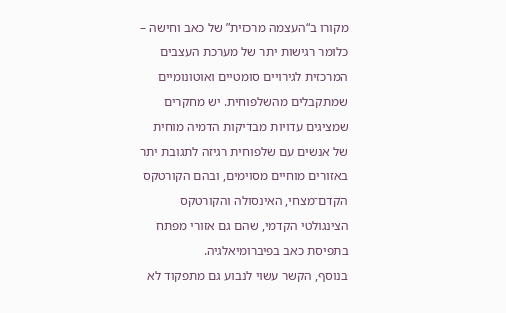מקורו ב“העצמה מרכזית” של כאב וחישה – כלומר רגישות יתר של מערכת העצבים המרכזית לגירויים סומטיים ואוטונומיים שמתקבלים מהשלפוחית. יש מחקרים שמציגים עדויות מבדיקות הדמיה מוחית של אנשים עם שלפוחית רגיזה לתגובת יתר באזורים מוחיים מסוימים, ובהם הקורטקס הקדם־מצחי, האינסולה והקורטקס הצינגולטי הקדמי, שהם גם אזורי מפתח בתפיסת כאב בפיברומיאלגיה.
בנוסף, הקשר עשוי לנבוע גם מתפקוד לא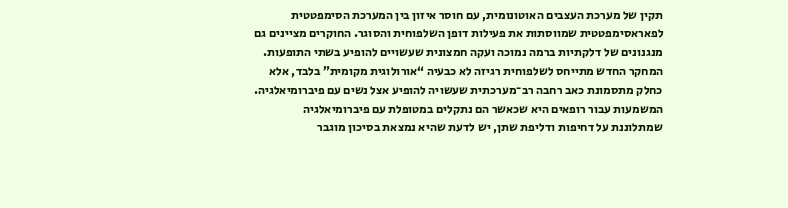תקין של מערכת העצבים האוטונומית, עם חוסר איזון בין המערכת הסימפטטית לפאראסימפטטית שמווסתות את פעילות דופן השלפוחית והסוגר. החוקרים מציינים גם מנגנונים של דלקתיות ברמה נמוכה ועקה חמצונית שעשויים להופיע בשתי התופעות.
המחקר החדש מתייחס לשלפוחית רגיזה לא כבעיה “אורולוגית מקומית” בלבד, אלא כחלק מתסמונת כאב רחבה רב־מערכתית שעשויה להופיע אצל נשים עם פיברומיאלגיה. המשמעות עבור רופאים היא שכאשר הם נתקלים במטופלת עם פיברומיאלגיה שמתלוננת על דחיפות ודליפת שתן, יש לדעת שהיא נמצאת בסיכון מוגבר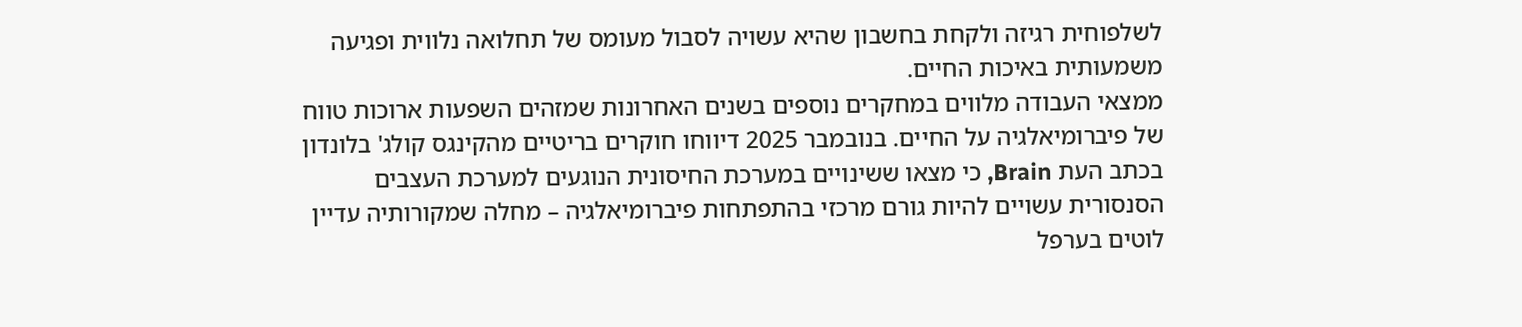לשלפוחית רגיזה ולקחת בחשבון שהיא עשויה לסבול מעומס של תחלואה נלווית ופגיעה משמעותית באיכות החיים.
ממצאי העבודה מלווים במחקרים נוספים בשנים האחרונות שמזהים השפעות ארוכות טווח של פיברומיאלגיה על החיים. בנובמבר 2025 דיווחו חוקרים בריטיים מהקינגס קולג' בלונדון בכתב העת Brain, כי מצאו ששינויים במערכת החיסונית הנוגעים למערכת העצבים הסנסורית עשויים להיות גורם מרכזי בהתפתחות פיברומיאלגיה – מחלה שמקורותיה עדיין לוטים בערפל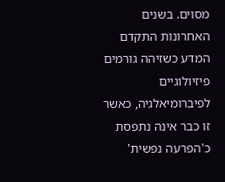מסוים. בשנים האחרונות התקדם המדע כשזיהה גורמים פיזיולוגיים לפיברומיאלגיה, כאשר זו כבר אינה נתפסת כ'הפרעה נפשית'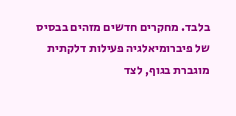בלבד. מחקרים חדשים מזהים בבסיס של פיברומיאלגיה פעילות דלקתית מוגברת בגוף, לצד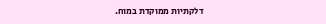דלקתיות ממוקדת במוח.